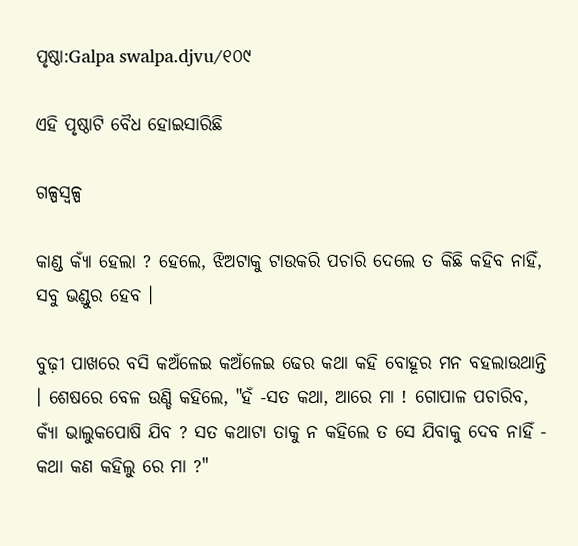ପୃଷ୍ଠା:Galpa swalpa.djvu/୧୦୯

ଏହି ପୃଷ୍ଠାଟି ବୈଧ ହୋଇସାରିଛି

ଗଳ୍ପସ୍ୱଳ୍ପ

କାଣ୍ଡ କ୍ୟାଁ ହେଲା ? ହେଲେ, ଝିଅଟାକୁ ଟାଉକରି ପଚାରି ଦେଲେ ତ କିଛି କହିବ ନାହିଁ, ସବୁ ଭଣ୍ଡୁର ହେବ ।

ବୁଢ଼ୀ ପାଖରେ ବସି କଅଁଳେଇ କଅଁଳେଇ ଢେର କଥା କହି ବୋହୂର ମନ ବହଲାଉଥାନ୍ତି । ଶେଷରେ ବେଳ ଉଣ୍ଡି କହିଲେ, "ହଁ -ସତ କଥା, ଆରେ ମା ! ଗୋପାଳ ପଚାରିବ, କ୍ୟାଁ ଭାଲୁକପୋଷି ଯିବ ? ସତ କଥାଟା ତାକୁ ନ କହିଲେ ତ ସେ ଯିବାକୁ ଦେବ ନାହିଁ - କଥା କଣ କହିଲୁ ରେ ମା ?"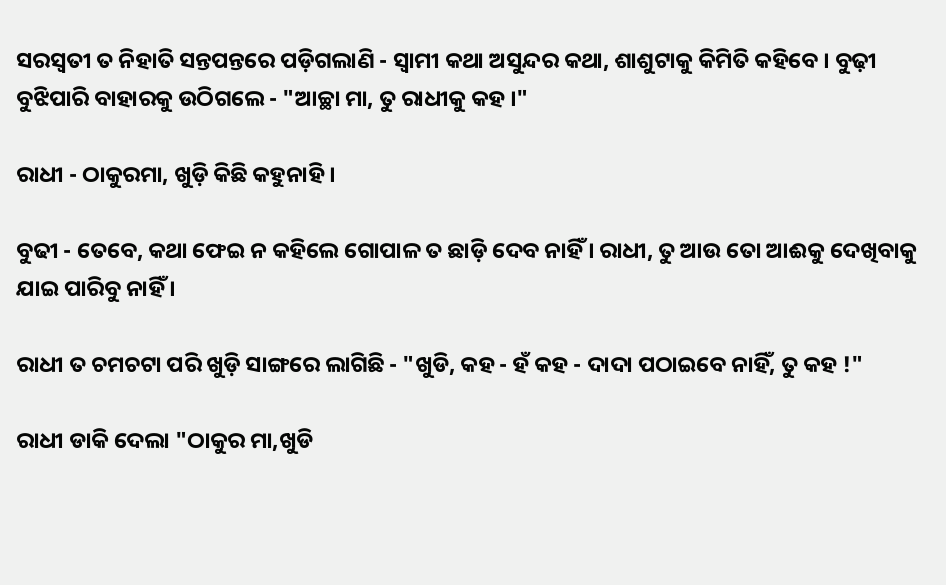ସରସ୍ୱତୀ ତ ନିହାତି ସନ୍ତପନ୍ତରେ ପଡ଼ିଗଲାଣି - ସ୍ୱାମୀ କଥା ଅସୁନ୍ଦର କଥା, ଶାଶୁଟାକୁ କିମିତି କହିବେ । ବୁଢ଼ୀ ବୁଝିପାରି ବାହାରକୁ ଉଠିଗଲେ - "ଆଚ୍ଛା ମା, ତୁ ରାଧୀକୁ କହ ।"

ରାଧୀ - ଠାକୁରମା, ଖୁଡ଼ି କିଛି କହୁନାହି ।

ବୁଢୀ - ତେବେ, କଥା ଫେଇ ନ କହିଲେ ଗୋପାଳ ତ ଛାଡ଼ି ଦେବ ନାହିଁ । ରାଧୀ, ତୁ ଆଉ ତୋ ଆଈକୁ ଦେଖିବାକୁ ଯାଇ ପାରିବୁ ନାହିଁ ।

ରାଧୀ ତ ଚମଚଟା ପରି ଖୁଡ଼ି ସାଙ୍ଗରେ ଲାଗିଛି - "ଖୁଡି, କହ - ହଁ କହ - ଦାଦା ପଠାଇବେ ନାହିଁ, ତୁ କହ !"

ରାଧୀ ଡାକି ଦେଲା "ଠାକୁର ମା,ଖୁଡି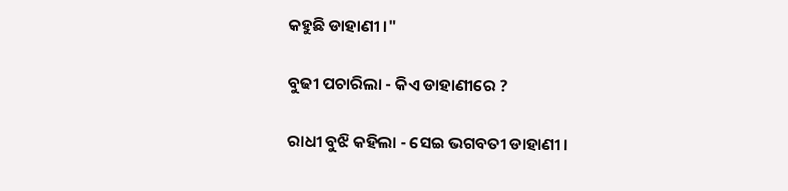କହୁଛି ଡାହାଣୀ ।"

ବୁଢୀ ପଚାରିଲା - କିଏ ଡାହାଣୀରେ ?

ରାଧୀ ବୁଝି କହିଲା - ସେଇ ଭଗବତୀ ଡାହାଣୀ ।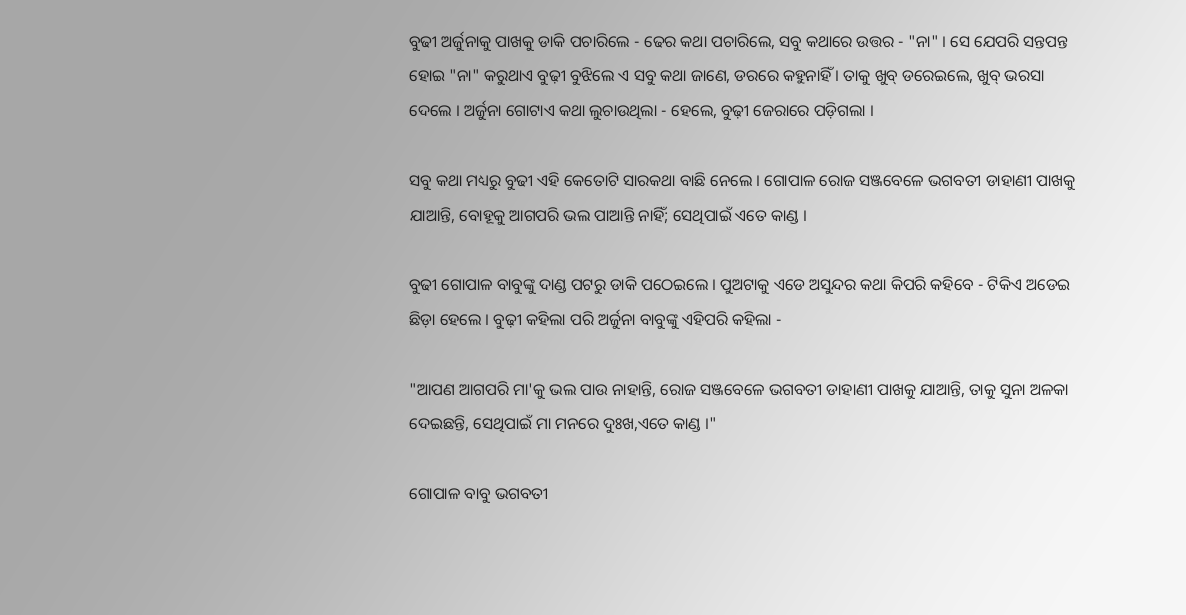ବୁଢୀ ଅର୍ଜୁନାକୁ ପାଖକୁ ଡାକି ପଚାରିଲେ - ଢେର କଥା ପଚାରିଲେ, ସବୁ କଥାରେ ଉତ୍ତର - "ନା" । ସେ ଯେପରି ସନ୍ତପନ୍ତ ହୋଇ "ନା" କରୁଥାଏ ବୁଢ଼ୀ ବୁଝିଲେ ଏ ସବୁ କଥା ଜାଣେ, ଡରରେ କହୁନାହିଁ । ତାକୁ ଖୁବ୍ ଡରେଇଲେ, ଖୁବ୍ ଭରସା ଦେଲେ । ଅର୍ଜୁନା ଗୋଟାଏ କଥା ଲୁଚାଉଥିଲା - ହେଲେ, ବୁଢ଼ୀ ଜେରାରେ ପଡ଼ିଗଲା ।

ସବୁ କଥା ମଧ୍ୟରୁ ବୁଢୀ ଏହି କେତୋଟି ସାରକଥା ବାଛି ନେଲେ । ଗୋପାଳ ରୋଜ ସଞ୍ଜବେଳେ ଭଗବତୀ ଡାହାଣୀ ପାଖକୁ ଯାଆନ୍ତି, ବୋହୂକୁ ଆଗପରି ଭଲ ପାଆନ୍ତି ନାହିଁ; ସେଥିପାଇଁ ଏତେ କାଣ୍ଡ ।

ବୁଢୀ ଗୋପାଳ ବାବୁଙ୍କୁ ଦାଣ୍ଡ ପଟରୁ ଡାକି ପଠେଇଲେ । ପୁଅଟାକୁ ଏଡେ ଅସୁନ୍ଦର କଥା କିପରି କହିବେ - ଟିକିଏ ଅଡେଇ ଛିଡ଼ା ହେଲେ । ବୁଢ଼ୀ କହିଲା ପରି ଅର୍ଜୁନା ବାବୁଙ୍କୁ ଏହିପରି କହିଲା -

"ଆପଣ ଆଗପରି ମା'କୁ ଭଲ ପାଉ ନାହାନ୍ତି, ରୋଜ ସଞ୍ଜବେଳେ ଭଗବତୀ ଡାହାଣୀ ପାଖକୁ ଯାଆନ୍ତି, ତାକୁ ସୁନା ଅଳକା ଦେଇଛନ୍ତି, ସେଥିପାଇଁ ମା ମନରେ ଦୁଃଖ,ଏତେ କାଣ୍ଡ ।"

ଗୋପାଳ ବାବୁ ଭଗବତୀ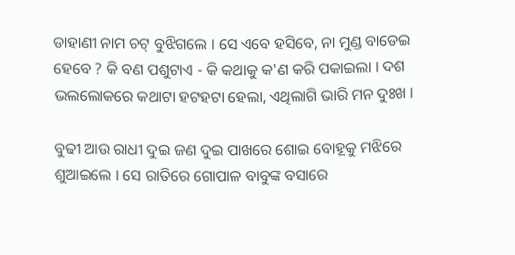ଡାହାଣୀ ନାମ ଚଟ୍ ବୁଝିଗଲେ । ସେ ଏବେ ହସିବେ, ନା ମୁଣ୍ଡ ବାଡେଇ ହେବେ ? କି ବଣ ପଶୁଟାଏ - କି କଥାକୁ କ'ଣ କରି ପକାଇଲା । ଦଶ ଭଲଲୋକରେ କଥାଟା ହଟହଟା ହେଲା, ଏଥିଲାଗି ଭାରି ମନ ଦୁଃଖ ।

ବୁଢୀ ଆଉ ରାଧୀ ଦୁଇ ଜଣ ଦୁଇ ପାଖରେ ଶୋଇ ବୋହୂକୁ ମଝିରେ ଶୁଆଇଲେ । ସେ ରାତିରେ ଗୋପାଳ ବାବୁଙ୍କ ବସାରେ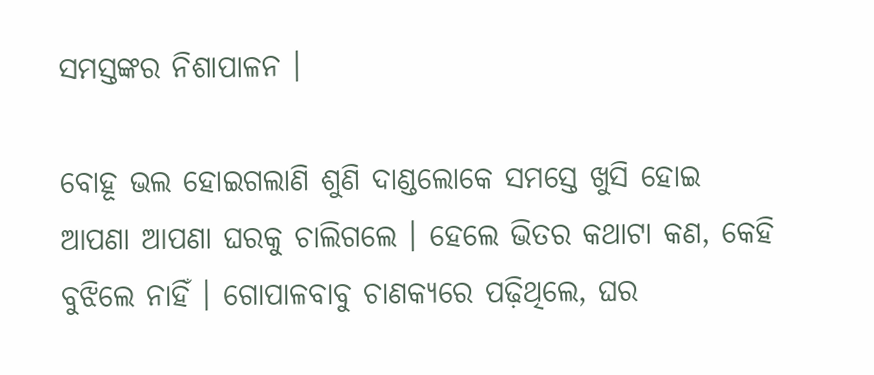ସମସ୍ତଙ୍କର ନିଶାପାଳନ ।

ବୋହୂ ଭଲ ହୋଇଗଲାଣି ଶୁଣି ଦାଣ୍ଡଲୋକେ ସମସ୍ତେ ଖୁସି ହୋଇ ଆପଣା ଆପଣା ଘରକୁ ଚାଲିଗଲେ । ହେଲେ ଭିତର କଥାଟା କଣ, କେହି ବୁଝିଲେ ନାହିଁ । ଗୋପାଳବାବୁ ଚାଣକ୍ୟରେ ପଢ଼ିଥିଲେ, ଘର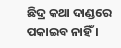ଛିଦ୍ର କଥା ଦାଣ୍ଡରେ ପକାଇବ ନାହିଁ ।